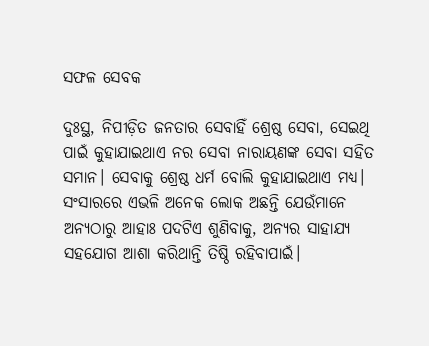ସଫଳ ସେବକ

ଦୁଃସ୍ଥ, ନିପୀଡ଼ିତ ଜନତାର ସେବାହିଁ ଶ୍ରେଷ୍ଠ ସେବା, ସେଇଥି ପାଇଁ କୁହାଯାଇଥାଏ ନର ସେବା ନାରାୟଣଙ୍କ ସେବା ସହିତ ସମାନ। ସେବାକୁ ଶ୍ରେଷ୍ଠ ଧର୍ମ ବୋଲି କୁହାଯାଇଥାଏ ମଧ୍ୟ। ସଂସାରରେ ଏଭଳି ଅନେକ ଲୋକ ଅଛନ୍ତି ଯେଉଁମାନେ ଅନ୍ୟଠାରୁ ଆହାଃ ପଦଟିଏ ଶୁଣିବାକୁ, ଅନ୍ୟର ସାହାଯ୍ୟ ସହଯୋଗ ଆଶା କରିଥାନ୍ତି ତିଷ୍ଠି ରହିବାପାଇଁ।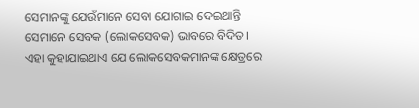ସେମାନଙ୍କୁ ଯେଉଁମାନେ ସେବା ଯୋଗାଇ ଦେଇଥାନ୍ତି ସେମାନେ ସେବକ (ଲୋକସେବକ) ଭାବରେ ବିଦିତ।
ଏହା କୁହାଯାଇଥାଏ ଯେ ଲୋକସେବକମାନଙ୍କ କ୍ଷେତ୍ରରେ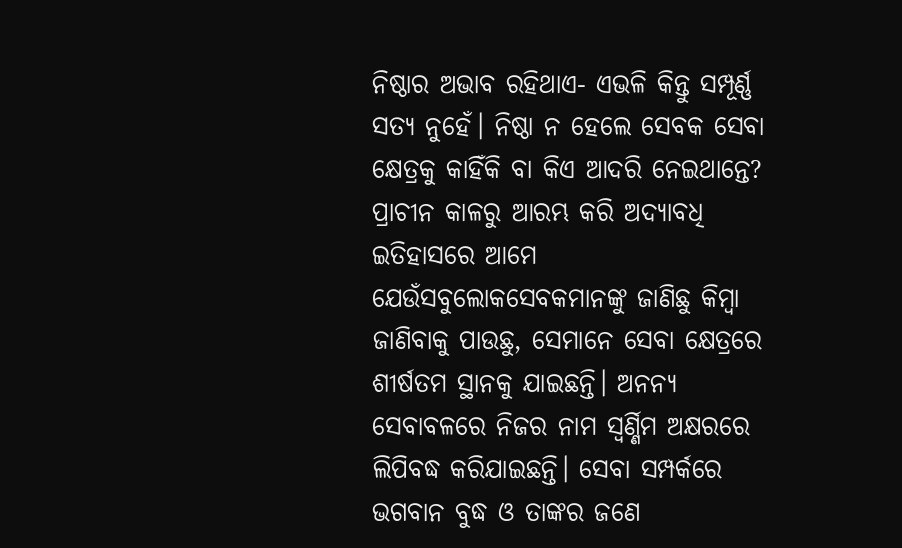ନିଷ୍ଠାର ଅଭାବ ରହିଥାଏ- ଏଭଳି କିନ୍ତୁ ସମ୍ପୂର୍ଣ୍ଣ ସତ୍ୟ ନୁହେଁ। ନିଷ୍ଠା ନ ହେଲେ ସେବକ ସେବା କ୍ଷେତ୍ରକୁ କାହିଁକି ବା କିଏ ଆଦରି ନେଇଥାନ୍ତେ? ପ୍ରାଚୀନ କାଳରୁ ଆରମ୍ଭ କରି ଅଦ୍ୟାବଧି ଇତିହାସରେ ଆମେ ଯେଉଁସବୁଲୋକସେବକମାନଙ୍କୁ ଜାଣିଛୁ କିମ୍ବା ଜାଣିବାକୁ ପାଉଛୁ, ସେମାନେ ସେବା କ୍ଷେତ୍ରରେ ଶୀର୍ଷତମ ସ୍ଥାନକୁ ଯାଇଛନ୍ତି। ଅନନ୍ୟ ସେବାବଳରେ ନିଜର ନାମ ସ୍ବର୍ଣ୍ଣିମ ଅକ୍ଷରରେ ଲିପିବଦ୍ଧ କରିଯାଇଛନ୍ତି। ସେବା ସମ୍ପର୍କରେ ଭଗବାନ ବୁଦ୍ଧ ଓ ତାଙ୍କର ଜଣେ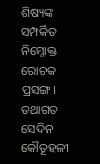ଶିଷ୍ୟଙ୍କ ସମ୍ପର୍କିତ ନିମ୍ନୋକ୍ତ ରୋଚକ ପ୍ରସଙ୍ଗ।
ତଥାଗତ ସେଦିନ କୌତୂହଳୀ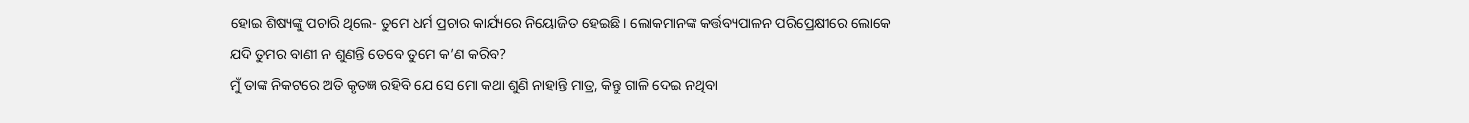ହୋଇ ଶିଷ୍ୟଙ୍କୁ ପଚାରି ଥିଲେ- ତୁମେ ଧର୍ମ ପ୍ରଚାର କାର୍ଯ୍ୟରେ ନିୟୋଜିତ ହେଇଛି। ଲୋକମାନଙ୍କ କର୍ତ୍ତବ୍ୟପାଳନ ପରିପ୍ରେକ୍ଷୀରେ ଲୋକେ ଯଦି ତୁମର ବାଣୀ ନ ଶୁଣନ୍ତି ତେବେ ତୁମେ କ’ଣ କରିବ?
ମୁଁ ତାଙ୍କ ନିକଟରେ ଅତି କୃତଜ୍ଞ ରହିବି ଯେ ସେ ମୋ କଥା ଶୁଣି ନାହାନ୍ତି ମାତ୍ର, କିନ୍ତୁ ଗାଳି ଦେଇ ନଥିବା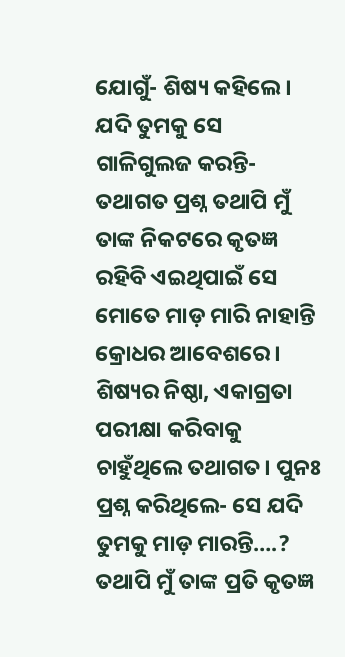ଯୋଗୁଁ- ଶିଷ୍ୟ କହିଲେ। ଯଦି ତୁମକୁ ସେ ଗାଳିଗୁଲଜ କରନ୍ତି- ତଥାଗତ ପ୍ରଶ୍ନ ତଥାପି ମୁଁ ତାଙ୍କ ନିକଟରେ କୃତଜ୍ଞ ରହିବି ଏଇଥିପାଇଁ ସେ ମୋତେ ମାଡ଼ ମାରି ନାହାନ୍ତି କ୍ରୋଧର ଆବେଶରେ।
ଶିଷ୍ୟର ନିଷ୍ଠା, ଏକାଗ୍ରତା ପରୀକ୍ଷା କରିବାକୁ ଚାହୁଁଥିଲେ ତଥାଗତ। ପୁନଃ ପ୍ରଶ୍ନ କରିଥିଲେ- ସେ ଯଦି ତୁମକୁ ମାଡ଼ ମାରନ୍ତି….?
ତଥାପି ମୁଁ ତାଙ୍କ ପ୍ରତି କୃତଜ୍ଞ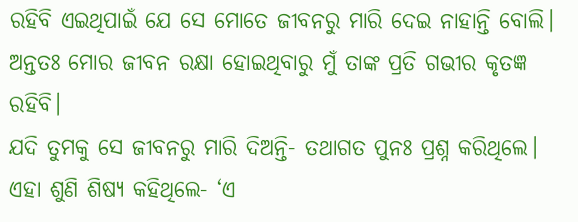ରହିବି ଏଇଥିପାଇଁ ଯେ ସେ ମୋତେ ଜୀବନରୁ ମାରି ଦେଇ ନାହାନ୍ତି ବୋଲି। ଅନ୍ତତଃ ମୋର ଜୀବନ ରକ୍ଷା ହୋଇଥିବାରୁ ମୁଁ ତାଙ୍କ ପ୍ରତି ଗଭୀର କୃତଜ୍ଞ ରହିବି।
ଯଦି ତୁମକୁ ସେ ଜୀବନରୁ ମାରି ଦିଅନ୍ତି- ତଥାଗତ ପୁନଃ ପ୍ରଶ୍ନ କରିଥିଲେ।
ଏହା ଶୁଣି ଶିଷ୍ୟ କହିଥିଲେ- ‘ଏ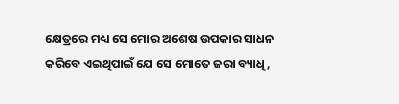କ୍ଷେତ୍ରରେ ମଧ୍ୟ ସେ ମୋର ଅଶେଷ ଉପକାର ସାଧନ କରିବେ ଏଇଥିପାଇଁ ଯେ ସେ ମୋତେ ଜରା ବ୍ୟାଧି,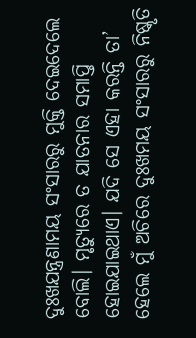ଦୁଃଖଯନ୍ତ୍ରଣାମୟ ସଂସାରରୁ ମୁକ୍ତି ଦେଇଦେଲେ ବୋଲି। ମୃତ୍ୟୁରେ ତ ଯାତନାର ସମାପ୍ତି ହୋଇଯାଇଥାଏ। ଯଦି ସେ ଏହା କରନ୍ତି ତା’ ହେଲେ ମୁଁ ଅଚିରେ ଦୁଃଖମୟ ସଂସାରରୁ ନିଷ୍କୃତି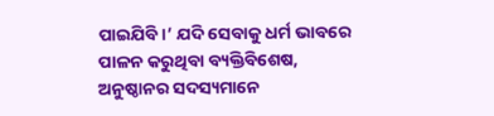ପାଇଯିବି।’ ଯଦି ସେବାକୁ ଧର୍ମ ଭାବରେ ପାଳନ କରୁଥିବା ବ୍ୟକ୍ତିବିଶେଷ, ଅନୁଷ୍ଠାନର ସଦସ୍ୟମାନେ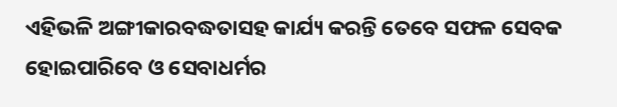ଏହିଭଳି ଅଙ୍ଗୀକାରବଦ୍ଧତାସହ କାର୍ଯ୍ୟ କରନ୍ତି ତେବେ ସଫଳ ସେବକ ହୋଇପାରିବେ ଓ ସେବାଧର୍ମର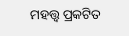ମହତ୍ତ୍ବ ପ୍ରକଟିତ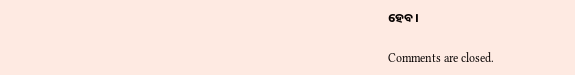ହେବ।

Comments are closed.